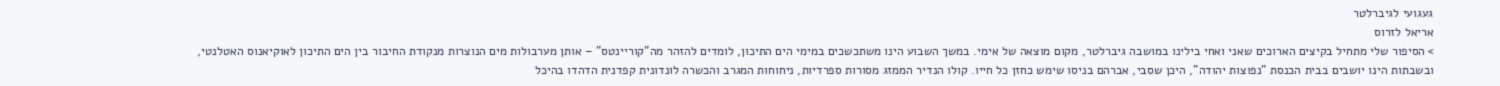געגועי לגיברלטר
אריאל לזרוס
> הסיפור שלי מתחיל בקיצים הארוכים שאני ואחי בילינו במושבה גיברלטר, מקום מוצאה של אימי. במשך השבוע הינו משתכשכים במימי הים התיכון, לומדים להזהר מה"קוריינטס" – אותן מערבולות מים הנוצרות מנקודת החיבור בין הים התיכון לאוקיאנוס האטלנטי, ובשבתות הינו יושבים בבית הכנסת "נפוצות יהודה", היכן שסבי, אברהם בניסו שימש כחזן כל חייו. קולו הנדיר הממזג מסורות ספרדיות, ניחוחות המגרב והכשרה לונדונית קפדנית הדהדו בהיכל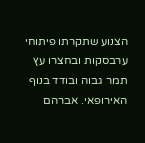הצנוע שתקרתו פיתוחי ערבסקות ובחצרו עץ תמר גבוה ובודד בנוף האירופאי. אברהם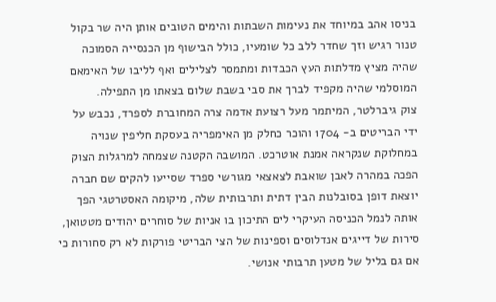בניסו אהב במיוחד את נעימות השבתות והימים הטובים אותן היה שר בקול טנור רגיש וזך שחדר ללב כל שומעיו, כולל הבישוף מן הכנסייה הסמוכה שהיה מציץ מדלתות העץ הכבדות ומתמסר לצלילים ואף לליבו של האימאם המוסלמי שהיה מקפיד לברך את סבי בשבת שלום בצאתו מן התפילה.
צוק גיברלטר, המיתמר מעל רצועת אדמה צרה המחוברת לספרד, נכבש על ידי הבריטים ב- 1704 והוכר כחלק מן האימפריה בעסקת חליפין שנויה במחלוקת שנקראה אמנת אוטרכט. המושבה הקטנה שצמחה למרגלות הצוק הפכה במהרה לאבן שואבת לצאצאי מגורשי ספרד שסייעו להקים שם חברה יוצאת דופן בסובלנות הבין דתית ותרבותית שלה, מיקומה האסטרטגי הפך אותה לנמל הכניסה העיקרי לים התיכון בו אניות של סוחרים יהודים מטטואן, סירות של דייגים אנדלוסים וספינות של הצי הבריטי פורקות לא רק סחורות כי אם גם בליל של מטען תרבותי אנושי.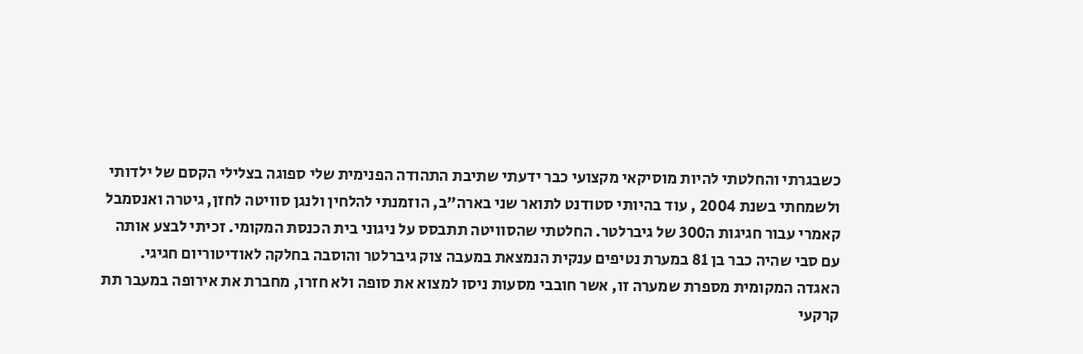כשבגרתי והחלטתי להיות מוסיקאי מקצועי כבר ידעתי שתיבת התהודה הפנימית שלי ספוגה בצלילי הקסם של ילדותי ולשמחתי בשנת 2004 , עוד בהיותי סטודנט לתואר שני בארה"ב, הוזמנתי להלחין ולנגן סוויטה לחזן, גיטרה ואנסמבל קאמרי עבור חגיגות ה300 של גיברלטר. החלטתי שהסוויטה תתבסס על ניגוני בית הכנסת המקומי. זכיתי לבצע אותה עם סבי שהיה כבר בן 81 במערת נטיפים ענקית הנמצאת במעבה צוק גיברלטר והוסבה בחלקה לאודיטוריום חגיגי. האגדה המקומית מספרת שמערה זו, אשר חובבי מסעות ניסו למצוא את סופה ולא חזרו, מחברת את אירופה במעבר תת קרקעי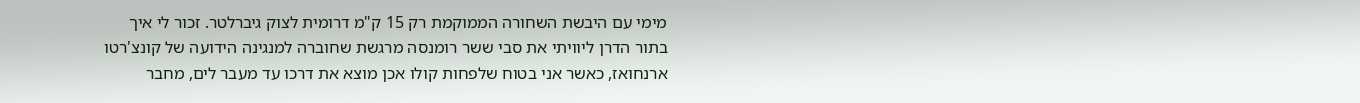מימי עם היבשת השחורה הממוקמת רק 15 ק"מ דרומית לצוק גיברלטר. זכור לי איך בתור הדרן ליוויתי את סבי ששר רומנסה מרגשת שחוברה למנגינה הידועה של קונצ'רטו ארנחואז, כאשר אני בטוח שלפחות קולו אכן מוצא את דרכו עד מעבר לים, מחבר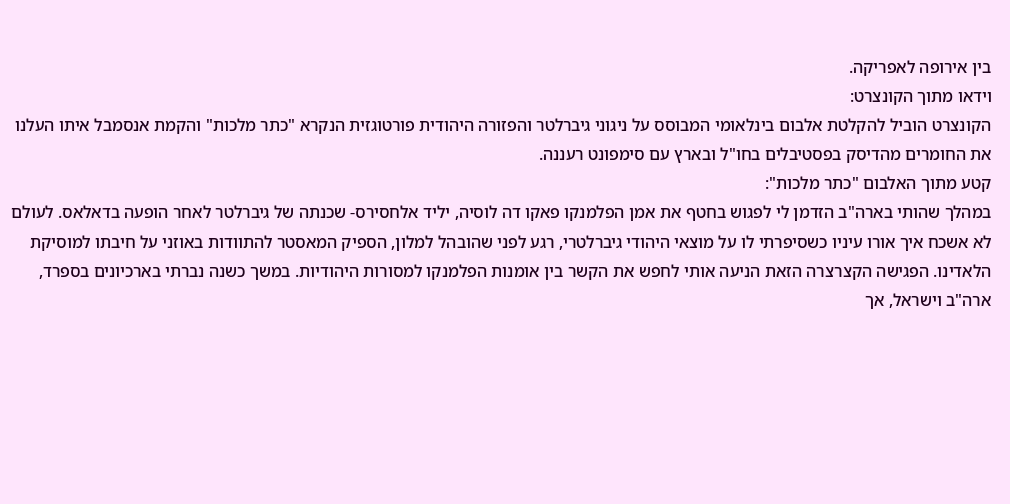בין אירופה לאפריקה.
וידאו מתוך הקונצרט:
הקונצרט הוביל להקלטת אלבום בינלאומי המבוסס על ניגוני גיברלטר והפזורה היהודית פורטוגזית הנקרא "כתר מלכות" והקמת אנסמבל איתו העלנו את החומרים מהדיסק בפסטיבלים בחו"ל ובארץ עם סימפונט רעננה.
קטע מתוך האלבום "כתר מלכות":
במהלך שהותי בארה"ב הזדמן לי לפגוש בחטף את אמן הפלמנקו פאקו דה לוסיה, יליד אלחסירס- שכנתה של גיברלטר לאחר הופעה בדאלאס. לעולם לא אשכח איך אורו עיניו כשסיפרתי לו על מוצאי היהודי גיברלטרי, רגע לפני שהובהל למלון, הספיק המאסטר להתוודות באוזני על חיבתו למוסיקת הלאדינו. הפגישה הקצרצרה הזאת הניעה אותי לחפש את הקשר בין אומנות הפלמנקו למסורות היהודיות. במשך כשנה נברתי בארכיונים בספרד, ארה"ב וישראל, אך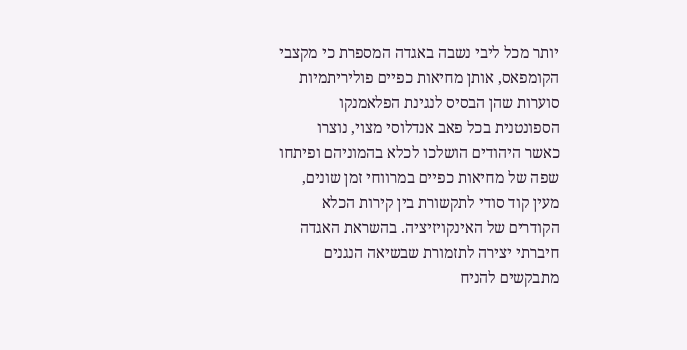יותר מכל ליבי נשבה באגדה המספרת כי מקצבי הקומפאס, אותן מחיאות כפיים פוליריתמיות סוערות שהן הבסיס לנגינת הפלאמנקו הספונטנית בכל פאב אנדלוסי מצוי, נוצרו כאשר היהודים הושלכו לכלא בהמוניהם ופיתחו שפה של מחיאות כפיים במרווחי זמן שונים, מעין קוד סודי לתקשורת בין קירות הכלא הקודרים של האינקויזיציה. בהשראת האגדה חיברתי יצירה לתזמורת שבשיאה הנגנים מתבקשים להניח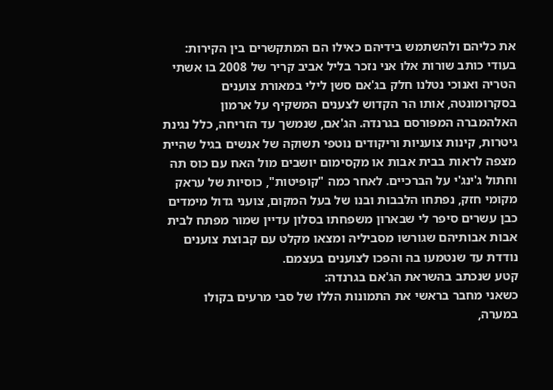את כליהם ולהשתמש בידיהם כאילו הם המתקשרים בין הקירות:
בעודי כותב שורות אלו אני נזכר בליל אביב קריר של 2008 בו אשתי הטריה ואנוכי נטלנו חלק בג'אם סשן לילי במאורת צוענים בסקרומונטה, אותו הר הקדוש לצענים המשקיף על ארמון האלהמברה המפורסם בגרנדה. הג'אם, שנמשך עד הזריחה, כלל נגינת גיטרות, קינות צועניות וריקודים נוטפי תשוקה של אנשים בגיל שהיית מצפה לראות בבית אבות או מקסימום יושבים מול האח עם כוס תה וחתול ג'ינג'י על הברכיים. לאחר כמה "קופיטות", כוסיות של עראק מקומי חזק, נפתחו הלבבות ובנו של בעל המקום, צועני גדול מימדים כבן עשרים סיפר לי שבארון משפחתו בסלון עדיין שמור מפתח לבית אבות אבותיהם שגורשו מסביליה ומצאו מקלט עם קבוצת צוענים נודדת עד שנטמעו בה והפכו לצוענים בעצמם.
קטע שנכתב בהשראת הג'אם בגרנדה:
כשאני מחבר בראשי את התמונות הללו של סבי מרעים בקולו במערה,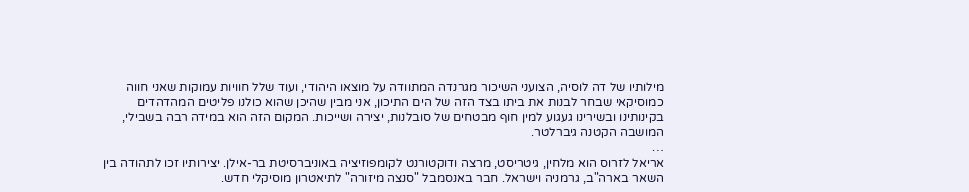מילותיו של דה לוסיה, הצועני השיכור מגרנדה המתוודה על מוצאו היהודי, ועוד שלל חוויות עמוקות שאני חווה כמוסיקאי שבחר לבנות את ביתו בצד הזה של הים התיכון, אני מבין שהיכן שהוא כולנו פליטים המהדהדים בקינותינו ובשירינו געגוע למין חוף מבטחים של סובלנות, יצירה ושייכות. המקום הזה הוא במידה רבה בשבילי, המושבה הקטנה גיברלטר.
…
אריאל לזרוס הוא מלחין, גיטריסט, מרצה ודוקטורנט לקומפוזיציה באוניברסיטת בר-אילן. יצירותיו זכו לתהודה בין השאר בארה"ב, גרמניה וישראל. חבר באנסמבל "סנצה מיזורה" לתיאטרון מוסיקלי חדש.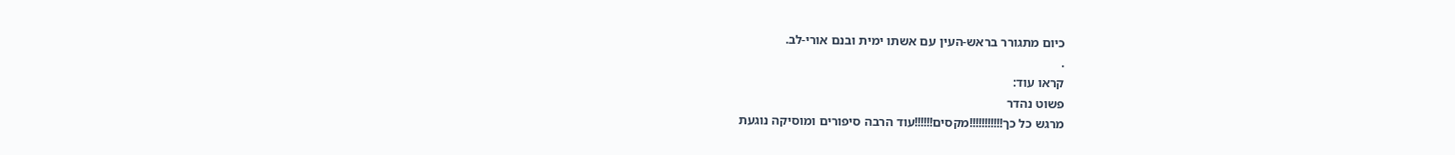כיום מתגורר בראש-העין עם אשתו ימית ובנם אורי-לב.
.
קראו עוד:
פשוט נהדר
מרגש כל כך!!!!!!!!!!!מקסים!!!!!!עוד הרבה סיפורים ומוסיקה נוגעת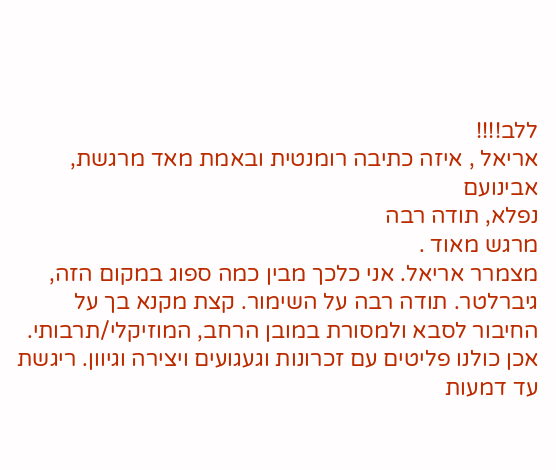ללב!!!!
אריאל , איזה כתיבה רומנטית ובאמת מאד מרגשת,
אבינועם
נפלא, תודה רבה
מרגש מאוד .
מצמרר אריאל. אני כלכך מבין כמה ספוג במקום הזה, גיברלטר. תודה רבה על השימור. קצת מקנא בך על החיבור לסבא ולמסורת במובן הרחב, המוזיקלי/תרבותי. אכן כולנו פליטים עם זכרונות וגעגועים ויצירה וגיוון. ריגשת עד דמעות